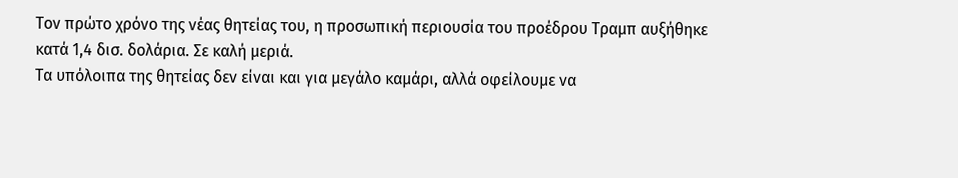Τον πρώτο χρόνο της νέας θητείας του, η προσωπική περιουσία του προέδρου Τραμπ αυξήθηκε κατά 1,4 δισ. δολάρια. Σε καλή μεριά.
Τα υπόλοιπα της θητείας δεν είναι και για μεγάλο καμάρι, αλλά οφείλουμε να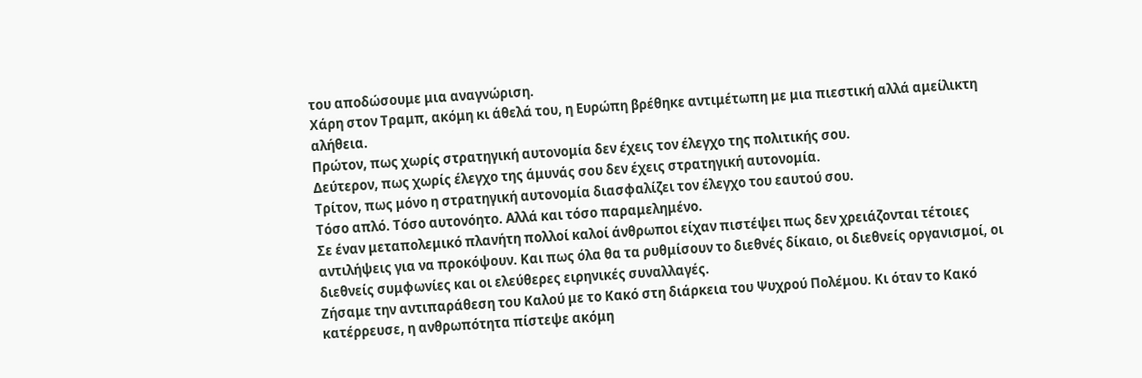του αποδώσουμε μια αναγνώριση.
Χάρη στον Τραμπ, ακόμη κι άθελά του, η Ευρώπη βρέθηκε αντιμέτωπη με μια πιεστική αλλά αμείλικτη αλήθεια.
Πρώτον, πως χωρίς στρατηγική αυτονομία δεν έχεις τον έλεγχο της πολιτικής σου.
Δεύτερον, πως χωρίς έλεγχο της άμυνάς σου δεν έχεις στρατηγική αυτονομία.
Τρίτον, πως μόνο η στρατηγική αυτονομία διασφαλίζει τον έλεγχο του εαυτού σου.
Τόσο απλό. Τόσο αυτονόητο. Αλλά και τόσο παραμελημένο.
Σε έναν μεταπολεμικό πλανήτη πολλοί καλοί άνθρωποι είχαν πιστέψει πως δεν χρειάζονται τέτοιες αντιλήψεις για να προκόψουν. Και πως όλα θα τα ρυθμίσουν το διεθνές δίκαιο, οι διεθνείς οργανισμοί, οι διεθνείς συμφωνίες και οι ελεύθερες ειρηνικές συναλλαγές.
Ζήσαμε την αντιπαράθεση του Καλού με το Κακό στη διάρκεια του Ψυχρού Πολέμου. Κι όταν το Κακό κατέρρευσε, η ανθρωπότητα πίστεψε ακόμη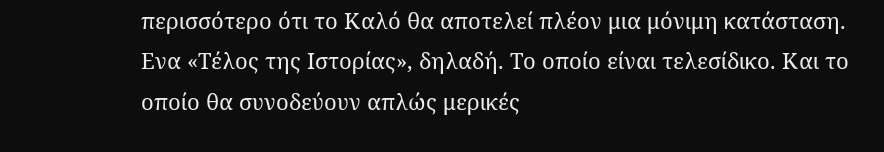περισσότερο ότι το Καλό θα αποτελεί πλέον μια μόνιμη κατάσταση.
Ενα «Τέλος της Ιστορίας», δηλαδή. Το οποίο είναι τελεσίδικο. Και το οποίο θα συνοδεύουν απλώς μερικές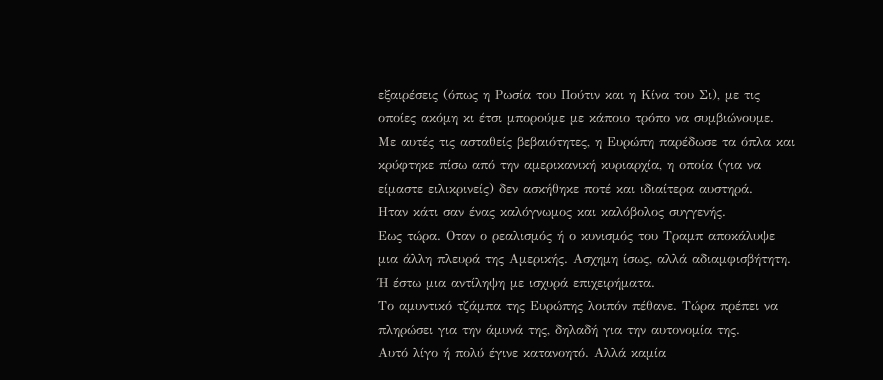εξαιρέσεις (όπως η Ρωσία του Πούτιν και η Κίνα του Σι), με τις οποίες ακόμη κι έτσι μπορούμε με κάποιο τρόπο να συμβιώνουμε.
Με αυτές τις ασταθείς βεβαιότητες, η Ευρώπη παρέδωσε τα όπλα και κρύφτηκε πίσω από την αμερικανική κυριαρχία, η οποία (για να είμαστε ειλικρινείς) δεν ασκήθηκε ποτέ και ιδιαίτερα αυστηρά.
Ηταν κάτι σαν ένας καλόγνωμος και καλόβολος συγγενής.
Εως τώρα. Οταν ο ρεαλισμός ή ο κυνισμός του Τραμπ αποκάλυψε μια άλλη πλευρά της Αμερικής. Ασχημη ίσως, αλλά αδιαμφισβήτητη. Ή έστω μια αντίληψη με ισχυρά επιχειρήματα.
Το αμυντικό τζάμπα της Ευρώπης λοιπόν πέθανε. Τώρα πρέπει να πληρώσει για την άμυνά της, δηλαδή για την αυτονομία της.
Αυτό λίγο ή πολύ έγινε κατανοητό. Αλλά καμία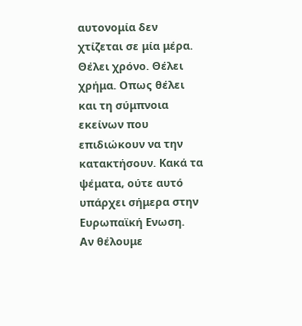αυτονομία δεν χτίζεται σε μία μέρα. Θέλει χρόνο. Θέλει χρήμα. Οπως θέλει και τη σύμπνοια εκείνων που επιδιώκουν να την κατακτήσουν. Κακά τα ψέματα, ούτε αυτό υπάρχει σήμερα στην Ευρωπαϊκή Ενωση.
Αν θέλουμε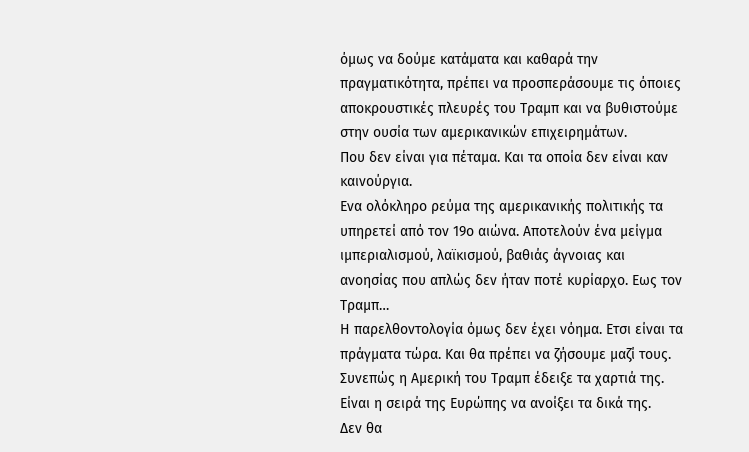όμως να δούμε κατάματα και καθαρά την πραγματικότητα, πρέπει να προσπεράσουμε τις όποιες αποκρουστικές πλευρές του Τραμπ και να βυθιστούμε στην ουσία των αμερικανικών επιχειρημάτων.
Που δεν είναι για πέταμα. Και τα οποία δεν είναι καν καινούργια.
Ενα ολόκληρο ρεύμα της αμερικανικής πολιτικής τα υπηρετεί από τον 19ο αιώνα. Αποτελούν ένα μείγμα ιμπεριαλισμού, λαϊκισμού, βαθιάς άγνοιας και ανοησίας που απλώς δεν ήταν ποτέ κυρίαρχο. Εως τον Τραμπ…
Η παρελθοντολογία όμως δεν έχει νόημα. Ετσι είναι τα πράγματα τώρα. Και θα πρέπει να ζήσουμε μαζί τους.
Συνεπώς η Αμερική του Τραμπ έδειξε τα χαρτιά της. Είναι η σειρά της Ευρώπης να ανοίξει τα δικά της.
Δεν θα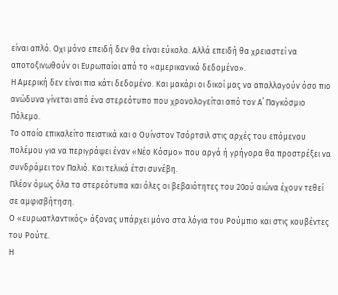είναι απλό. Οχι μόνο επειδή δεν θα είναι εύκολο. Αλλά επειδή θα χρειαστεί να αποτοξινωθούν οι Ευρωπαίοι από το «αμερικανικό δεδομένο».
Η Αμερική δεν είναι πια κάτι δεδομένο. Και μακάρι οι δικοί μας να απαλλαγούν όσο πιο ανώδυνα γίνεται από ένα στερεότυπο που χρονολογείται από τον Α΄ Παγκόσμιο Πόλεμο.
Το οποίο επικαλείτο πειστικά και ο Ουίνστον Τσόρτσιλ στις αρχές του επόμενου πολέμου για να περιγράψει έναν «Νέο Κόσμο» που αργά ή γρήγορα θα προστρέξει να συνδράμει τον Παλιό. Και τελικά έτσι συνέβη.
Πλέον όμως όλα τα στερεότυπα και όλες οι βεβαιότητες του 20ού αιώνα έχουν τεθεί σε αμφισβήτηση.
Ο «ευρωατλαντικός» άξονας υπάρχει μόνο στα λόγια του Ρούμπιο και στις κουβέντες του Ρούτε.
Η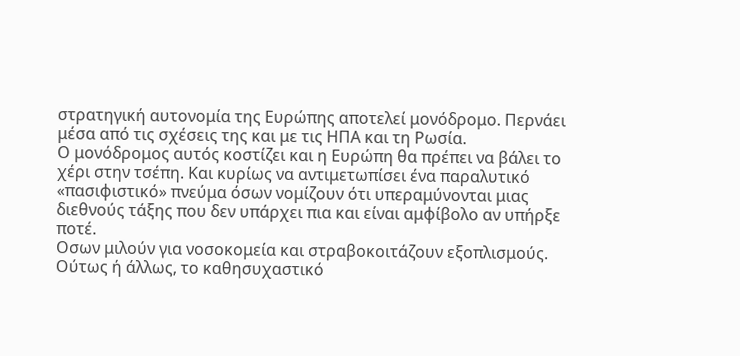στρατηγική αυτονομία της Ευρώπης αποτελεί μονόδρομο. Περνάει μέσα από τις σχέσεις της και με τις ΗΠΑ και τη Ρωσία.
Ο μονόδρομος αυτός κοστίζει και η Ευρώπη θα πρέπει να βάλει το χέρι στην τσέπη. Και κυρίως να αντιμετωπίσει ένα παραλυτικό «πασιφιστικό» πνεύμα όσων νομίζουν ότι υπεραμύνονται μιας διεθνούς τάξης που δεν υπάρχει πια και είναι αμφίβολο αν υπήρξε ποτέ.
Οσων μιλούν για νοσοκομεία και στραβοκοιτάζουν εξοπλισμούς.
Ούτως ή άλλως, το καθησυχαστικό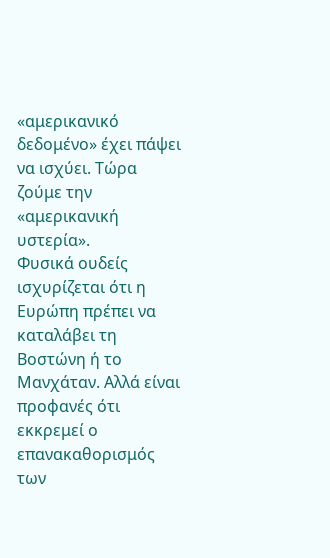«αμερικανικό δεδομένο» έχει πάψει να ισχύει. Τώρα ζούμε την «αμερικανική υστερία».
Φυσικά ουδείς ισχυρίζεται ότι η Ευρώπη πρέπει να καταλάβει τη Βοστώνη ή το Μανχάταν. Αλλά είναι προφανές ότι εκκρεμεί ο επανακαθορισμός των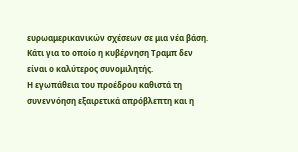ευρωαμερικανικών σχέσεων σε μια νέα βάση.
Κάτι για το οποίο η κυβέρνηση Τραμπ δεν είναι ο καλύτερος συνομιλητής.
Η εγωπάθεια του προέδρου καθιστά τη συνεννόηση εξαιρετικά απρόβλεπτη και η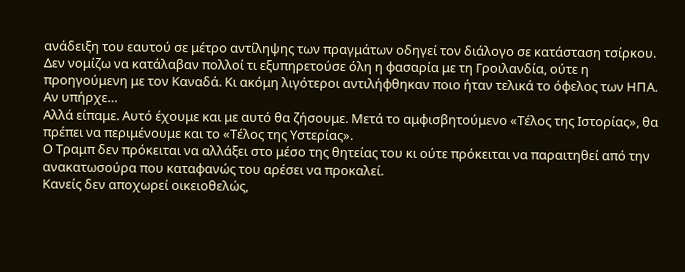ανάδειξη του εαυτού σε μέτρο αντίληψης των πραγμάτων οδηγεί τον διάλογο σε κατάσταση τσίρκου.
Δεν νομίζω να κατάλαβαν πολλοί τι εξυπηρετούσε όλη η φασαρία με τη Γροιλανδία, ούτε η προηγούμενη με τον Καναδά. Κι ακόμη λιγότεροι αντιλήφθηκαν ποιο ήταν τελικά το όφελος των ΗΠΑ. Αν υπήρχε…
Αλλά είπαμε. Αυτό έχουμε και με αυτό θα ζήσουμε. Μετά το αμφισβητούμενο «Τέλος της Ιστορίας», θα πρέπει να περιμένουμε και το «Τέλος της Υστερίας».
Ο Τραμπ δεν πρόκειται να αλλάξει στο μέσο της θητείας του κι ούτε πρόκειται να παραιτηθεί από την ανακατωσούρα που καταφανώς του αρέσει να προκαλεί.
Κανείς δεν αποχωρεί οικειοθελώς,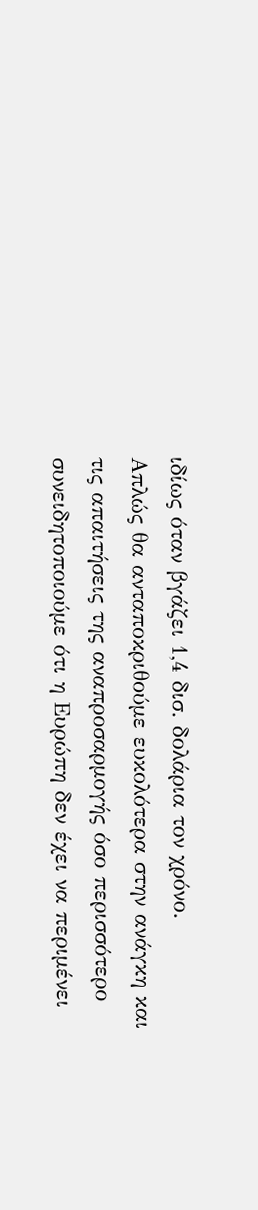ιδίως όταν βγάζει 1,4 δισ. δολάρια τον χρόνο.
Απλώς θα ανταποκριθούμε ευκολότερα στην ανάγκη και τις απαιτήσεις της αναπροσαρμογής όσο περισσότερο συνειδητοποιούμε ότι η Ευρώπη δεν έχει να περιμένει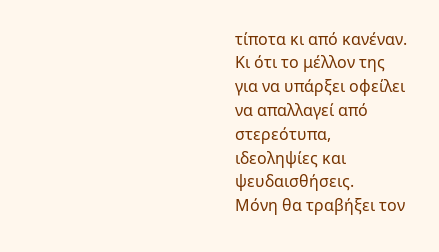τίποτα κι από κανέναν.
Κι ότι το μέλλον της για να υπάρξει οφείλει να απαλλαγεί από στερεότυπα, ιδεοληψίες και ψευδαισθήσεις.
Μόνη θα τραβήξει τον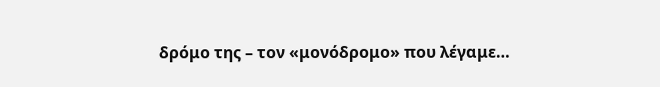δρόμο της – τον «μονόδρομο» που λέγαμε…